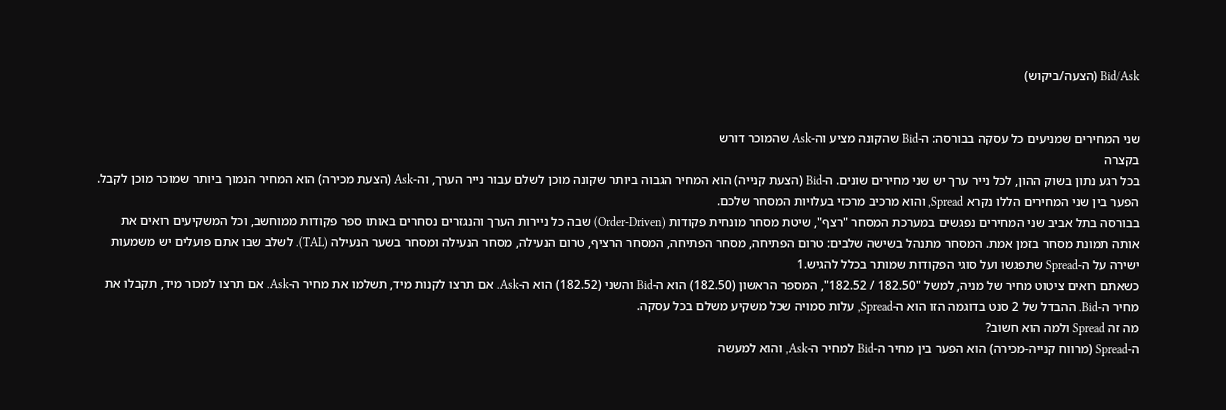Bid/Ask (הצעה/ביקוש)


שני המחירים שמניעים כל עסקה בבורסה: ה-Bid שהקונה מציע וה-Ask שהמוכר דורש
בקצרה
בכל רגע נתון בשוק ההון, לכל נייר ערך יש שני מחירים שונים. ה-Bid (הצעת קנייה) הוא המחיר הגבוה ביותר שקונה מוכן לשלם עבור נייר הערך, וה-Ask (הצעת מכירה) הוא המחיר הנמוך ביותר שמוכר מוכן לקבל. הפער בין שני המחירים הללו נקרא Spread, והוא מרכיב מרכזי בעלויות המסחר שלכם.
בבורסה בתל אביב שני המחירים נפגשים במערכת המסחר "רצף", שיטת מסחר מונחית פקודות (Order-Driven) שבה כל ניירות הערך והנגזרים נסחרים באותו ספר פקודות ממוחשב, וכל המשקיעים רואים את אותה תמונת מסחר בזמן אמת. המסחר מתנהל בשישה שלבים: טרום הפתיחה, מסחר הפתיחה, המסחר הרציף, טרום הנעילה, מסחר הנעילה ומסחר בשער הנעילה (TAL). לשלב שבו אתם פועלים יש משמעות ישירה על ה-Spread שתפגשו ועל סוגי הפקודות שמותר בכלל להגיש.1
כשאתם רואים ציטוט מחיר של מניה, למשל "182.50 / 182.52", המספר הראשון (182.50) הוא ה-Bid והשני (182.52) הוא ה-Ask. אם תרצו לקנות מיד, תשלמו את מחיר ה-Ask. אם תרצו למכור מיד, תקבלו את מחיר ה-Bid. ההבדל של 2 סנט בדוגמה הזו הוא ה-Spread, עלות סמויה שכל משקיע משלם בכל עסקה.
מה זה Spread ולמה הוא חשוב?
ה-Spread (מרווח קנייה-מכירה) הוא הפער בין מחיר ה-Bid למחיר ה-Ask, והוא למעשה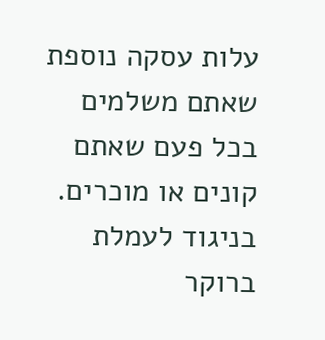עלות עסקה נוספת שאתם משלמים בכל פעם שאתם קונים או מוכרים. בניגוד לעמלת ברוקר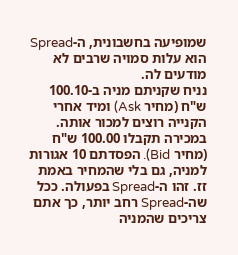שמופיעה בחשבונית, ה-Spread הוא עלות סמויה שרבים לא מודעים לה.
נניח שקניתם מניה ב-100.10 ש"ח (מחיר Ask) ומיד אחרי הקנייה רוצים למכור אותה. במכירה תקבלו 100.00 ש"ח (מחיר Bid). הפסדתם 10 אגורות למניה, גם בלי שהמחיר באמת זז. זהו ה-Spread בפעולה. ככל שה-Spread רחב יותר, כך אתם צריכים שהמניה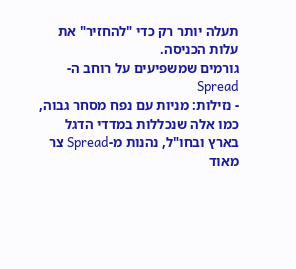תעלה יותר רק כדי "להחזיר" את עלות הכניסה.
גורמים שמשפיעים על רוחב ה-Spread
- נזילות: מניות עם נפח מסחר גבוה, כמו אלה שנכללות במדדי הדגל בארץ ובחו"ל, נהנות מ-Spread צר מאוד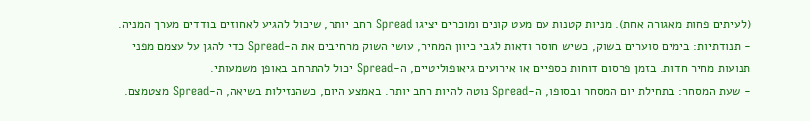(לעיתים פחות מאגורה אחת). מניות קטנות עם מעט קונים ומוכרים יציגו Spread רחב יותר, שיכול להגיע לאחוזים בודדים מערך המניה.
- תנודתיות: בימים סוערים בשוק, כשיש חוסר ודאות לגבי כיוון המחיר, עושי השוק מרחיבים את ה-Spread כדי להגן על עצמם מפני תנועות מחיר חדות. בזמן פרסום דוחות כספיים או אירועים גיאופוליטיים, ה-Spread יכול להתרחב באופן משמעותי.
- שעת המסחר: בתחילת יום המסחר ובסופו, ה-Spread נוטה להיות רחב יותר. באמצע היום, כשהנזילות בשיאה, ה-Spread מצטמצם.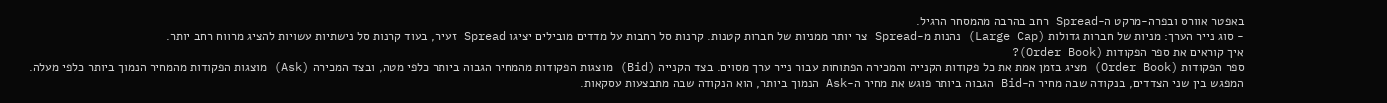באפטר אוורס ובפרה-מרקט ה-Spread רחב בהרבה מהמסחר הרגיל.
- סוג נייר הערך: מניות של חברות גדולות (Large Cap) נהנות מ-Spread צר יותר ממניות של חברות קטנות. קרנות סל רחבות על מדדים מובילים יציגו Spread זעיר, בעוד קרנות סל נישתיות עשויות להציג מרווח רחב יותר.
איך קוראים את ספר הפקודות (Order Book)?
ספר הפקודות (Order Book) מציג בזמן אמת את כל פקודות הקנייה והמכירה הפתוחות עבור נייר ערך מסוים. בצד הקנייה (Bid) מוצגות הפקודות מהמחיר הגבוה ביותר כלפי מטה, ובצד המכירה (Ask) מוצגות הפקודות מהמחיר הנמוך ביותר כלפי מעלה. המפגש בין שני הצדדים, בנקודה שבה מחיר ה-Bid הגבוה ביותר פוגש את מחיר ה-Ask הנמוך ביותר, הוא הנקודה שבה מתבצעות עסקאות.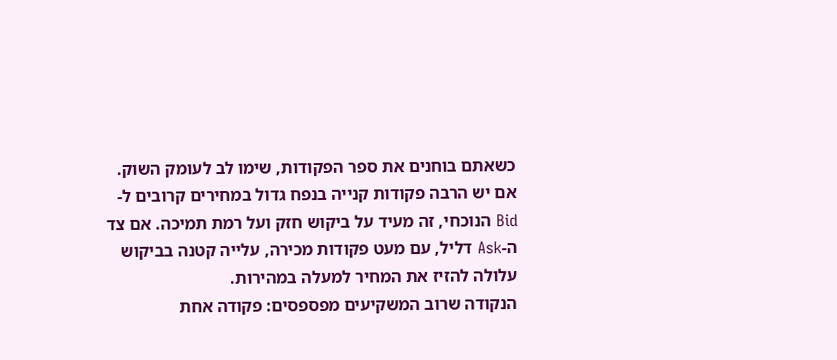כשאתם בוחנים את ספר הפקודות, שימו לב לעומק השוק. אם יש הרבה פקודות קנייה בנפח גדול במחירים קרובים ל-Bid הנוכחי, זה מעיד על ביקוש חזק ועל רמת תמיכה. אם צד ה-Ask דליל, עם מעט פקודות מכירה, עלייה קטנה בביקוש עלולה להזיז את המחיר למעלה במהירות.
הנקודה שרוב המשקיעים מפספסים: פקודה אחת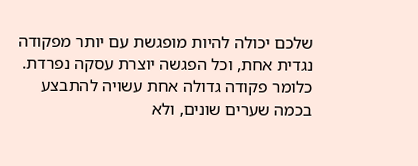שלכם יכולה להיות מופגשת עם יותר מפקודה נגדית אחת, וכל הפגשה יוצרת עסקה נפרדת. כלומר פקודה גדולה אחת עשויה להתבצע בכמה שערים שונים, ולא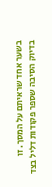בשער אחד שראיתם על המסך. זו בדיוק הסיבה שספר פקודות דליל בצד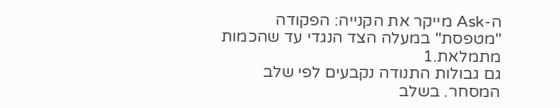ה-Ask מייקר את הקנייה: הפקודה "מטפסת" במעלה הצד הנגדי עד שהכמות מתמלאת.1
גם גבולות התנודה נקבעים לפי שלב המסחר. בשלב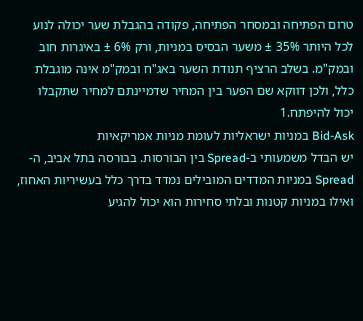טרום הפתיחה ובמסחר הפתיחה, פקודה בהגבלת שער יכולה לנוע לכל היותר 35% ± משער הבסיס במניות, ורק 6% ± באיגרות חוב ובמק"מ. בשלב הרציף תנודת השער באג"ח ובמק"מ אינה מוגבלת כלל, ולכן דווקא שם הפער בין המחיר שדמיינתם למחיר שתקבלו יכול להיפתח.1
Bid-Ask במניות ישראליות לעומת מניות אמריקאיות
יש הבדל משמעותי ב-Spread בין הבורסות. בבורסה בתל אביב, ה-Spread במניות המדדים המובילים נמדד בדרך כלל בעשיריות האחוז, ואילו במניות קטנות ובלתי סחירות הוא יכול להגיע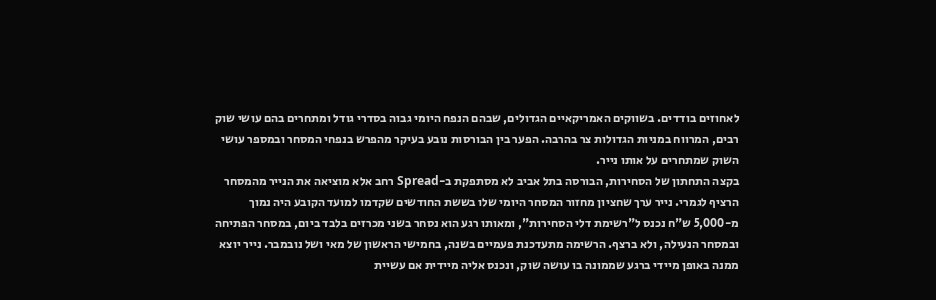לאחוזים בודדים. בשווקים האמריקאיים הגדולים, שבהם הנפח היומי גבוה בסדרי גודל ומתחרים בהם עושי שוק רבים, המרווח במניות הגדולות צר בהרבה. הפער בין הבורסות נובע בעיקר מהפרש בנפחי המסחר ובמספר עושי השוק שמתחרים על אותו נייר.
בקצה התחתון של הסחירות, הבורסה בתל אביב לא מסתפקת ב-Spread רחב אלא מוציאה את הנייר מהמסחר הרציף לגמרי. נייר ערך שחציון מחזור המסחר היומי שלו בששת החודשים שקדמו למועד הקובע היה נמוך מ-5,000 ש"ח נכנס ל"רשימת דלי הסחירות", ומאותו רגע הוא נסחר בשני מכרזים בלבד ביום, במסחר הפתיחה ובמסחר הנעילה, ולא ברצף. הרשימה מתעדכנת פעמיים בשנה, בחמישי הראשון של מאי ושל נובמבר. נייר יוצא ממנה באופן מיידי ברגע שממונה בו עושה שוק, ונכנס אליה מיידית אם עשיית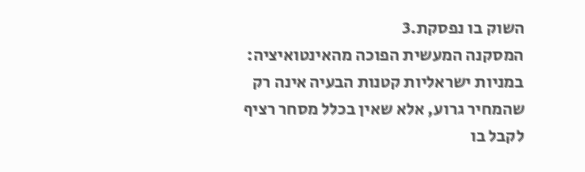השוק בו נפסקת.3
המסקנה המעשית הפוכה מהאינטואיציה: במניות ישראליות קטנות הבעיה אינה רק שהמחיר גרוע, אלא שאין בכלל מסחר רציף לקבל בו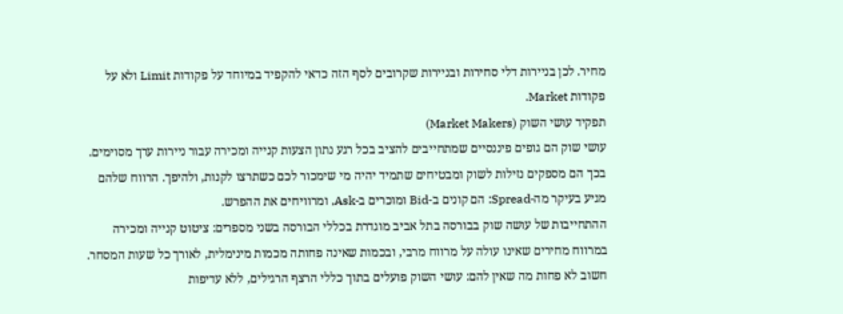מחיר. לכן בניירות דלי סחירות ובניירות שקרובים לסף הזה כדאי להקפיד במיוחד על פקודות Limit ולא על פקודות Market.
תפקיד עושי השוק (Market Makers)
עושי שוק הם גופים פיננסיים שמתחייבים להציב בכל רגע נתון הצעות קנייה ומכירה עבור ניירות ערך מסוימים. בכך הם מספקים נזילות לשוק ומבטיחים שתמיד יהיה מי שימכור לכם כשתרצו לקנות, ולהיפך. הרווח שלהם מגיע בעיקר מה-Spread: הם קונים ב-Bid ומוכרים ב-Ask, ומרוויחים את ההפרש.
ההתחייבות של עושה שוק בבורסה בתל אביב מוגדרת בכללי הבורסה בשני מספרים: ציטוט קנייה ומכירה במרווח מחירים שאינו עולה על מרווח מרבי, ובכמות שאינה פחותה מכמות מינימלית, לאורך כל שעות המסחר. חשוב לא פחות מה שאין להם: עושי השוק פועלים בתוך כללי הרצף הרגילים, ללא עדיפות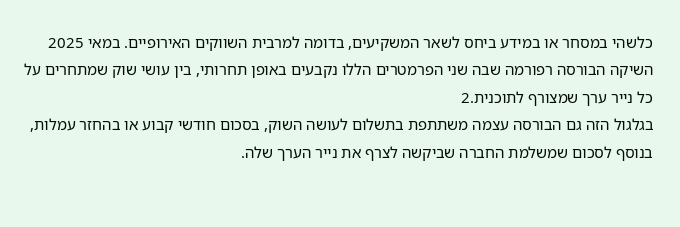כלשהי במסחר או במידע ביחס לשאר המשקיעים, בדומה למרבית השווקים האירופיים. במאי 2025 השיקה הבורסה רפורמה שבה שני הפרמטרים הללו נקבעים באופן תחרותי, בין עושי שוק שמתחרים על כל נייר ערך שמצורף לתוכנית.2
בגלגול הזה גם הבורסה עצמה משתתפת בתשלום לעושה השוק, בסכום חודשי קבוע או בהחזר עמלות, בנוסף לסכום שמשלמת החברה שביקשה לצרף את נייר הערך שלה.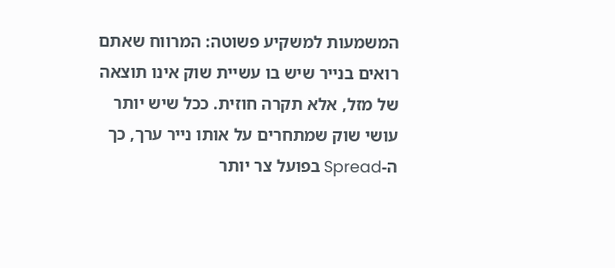המשמעות למשקיע פשוטה: המרווח שאתם רואים בנייר שיש בו עשיית שוק אינו תוצאה של מזל, אלא תקרה חוזית. ככל שיש יותר עושי שוק שמתחרים על אותו נייר ערך, כך ה-Spread בפועל צר יותר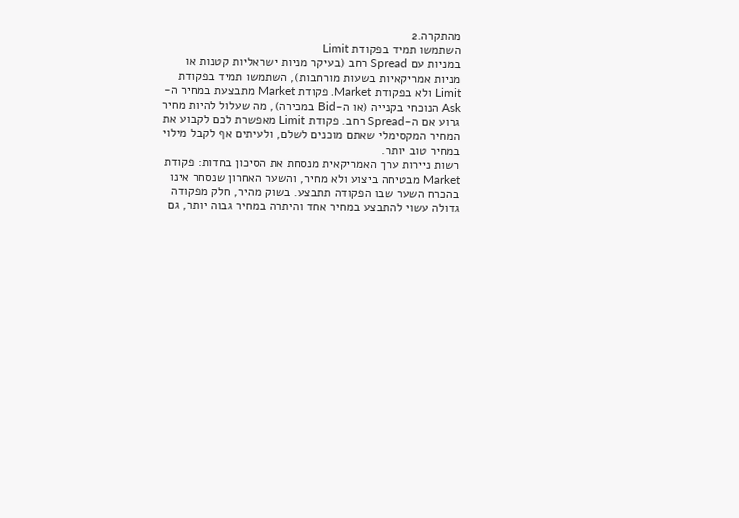מהתקרה.2
השתמשו תמיד בפקודת Limit
במניות עם Spread רחב (בעיקר מניות ישראליות קטנות או מניות אמריקאיות בשעות מורחבות), השתמשו תמיד בפקודת Limit ולא בפקודת Market. פקודת Market מתבצעת במחיר ה-Ask הנוכחי בקנייה (או ה-Bid במכירה), מה שעלול להיות מחיר גרוע אם ה-Spread רחב. פקודת Limit מאפשרת לכם לקבוע את המחיר המקסימלי שאתם מוכנים לשלם, ולעיתים אף לקבל מילוי במחיר טוב יותר.
רשות ניירות ערך האמריקאית מנסחת את הסיכון בחדות: פקודת Market מבטיחה ביצוע ולא מחיר, והשער האחרון שנסחר אינו בהכרח השער שבו הפקודה תתבצע. בשוק מהיר, חלק מפקודה גדולה עשוי להתבצע במחיר אחד והיתרה במחיר גבוה יותר, גם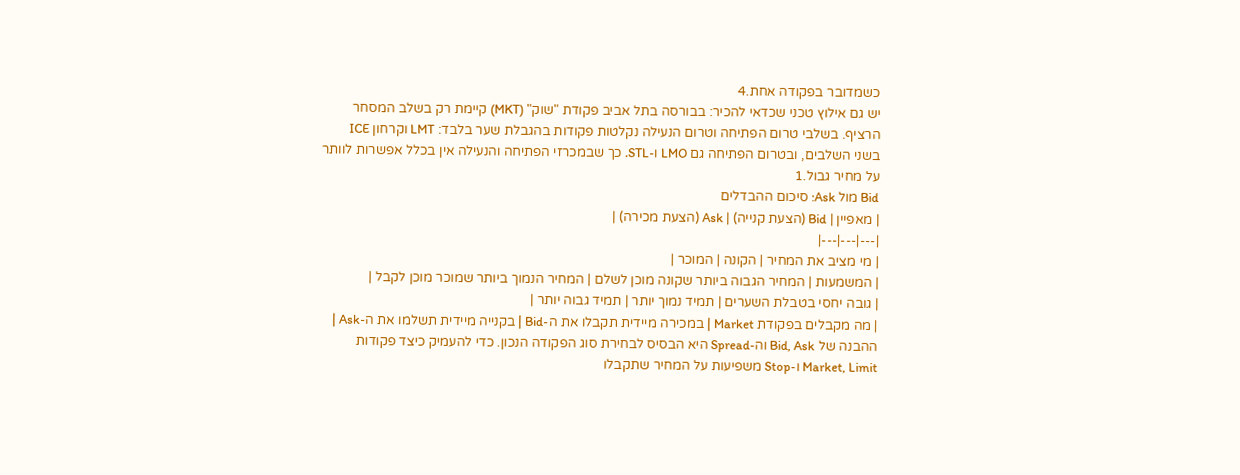כשמדובר בפקודה אחת.4
יש גם אילוץ טכני שכדאי להכיר: בבורסה בתל אביב פקודת "שוק" (MKT) קיימת רק בשלב המסחר הרציף. בשלבי טרום הפתיחה וטרום הנעילה נקלטות פקודות בהגבלת שער בלבד: LMT וקרחון ICE בשני השלבים, ובטרום הפתיחה גם LMO ו-STL. כך שבמכרזי הפתיחה והנעילה אין בכלל אפשרות לוותר על מחיר גבול.1
Bid מול Ask: סיכום ההבדלים
| מאפיין | Bid (הצעת קנייה) | Ask (הצעת מכירה) |
|---|---|---|
| מי מציב את המחיר | הקונה | המוכר |
| המשמעות | המחיר הגבוה ביותר שקונה מוכן לשלם | המחיר הנמוך ביותר שמוכר מוכן לקבל |
| גובה יחסי בטבלת השערים | תמיד נמוך יותר | תמיד גבוה יותר |
| מה מקבלים בפקודת Market | במכירה מיידית תקבלו את ה-Bid | בקנייה מיידית תשלמו את ה-Ask |
ההבנה של Bid, Ask וה-Spread היא הבסיס לבחירת סוג הפקודה הנכון. כדי להעמיק כיצד פקודות Market, Limit ו-Stop משפיעות על המחיר שתקבלו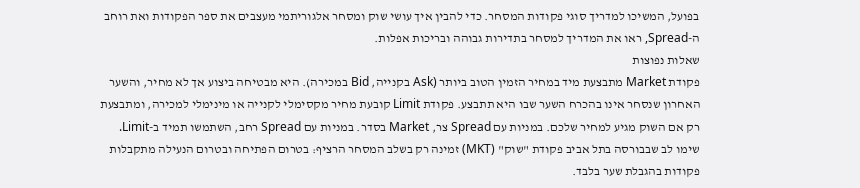בפועל, המשיכו למדריך סוגי פקודות המסחר. כדי להבין איך עושי שוק ומסחר אלגוריתמי מעצבים את ספר הפקודות ואת רוחב ה-Spread, ראו את המדריך למסחר בתדירות גבוהה ובריכות אפלות.
שאלות נפוצות
פקודת Market מתבצעת מיד במחיר הזמין הטוב ביותר (Ask בקנייה, Bid במכירה). היא מבטיחה ביצוע אך לא מחיר, והשער האחרון שנסחר אינו בהכרח השער שבו היא תתבצע. פקודת Limit קובעת מחיר מקסימלי לקנייה או מינימלי למכירה, ומתבצעת רק אם השוק מגיע למחיר שלכם. במניות עם Spread צר, Market בסדר. במניות עם Spread רחב, השתמשו תמיד ב-Limit. שימו לב שבבורסה בתל אביב פקודת "שוק" (MKT) זמינה רק בשלב המסחר הרציף: בטרום הפתיחה ובטרום הנעילה מתקבלות פקודות בהגבלת שער בלבד.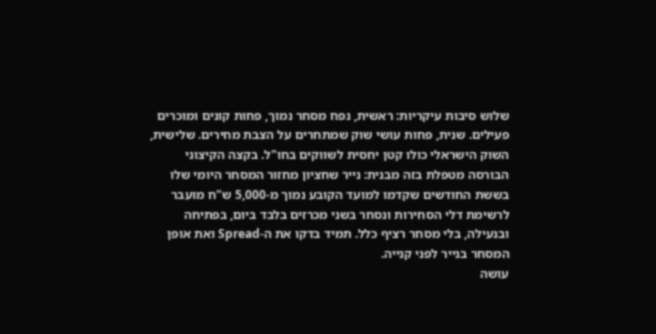שלוש סיבות עיקריות: ראשית, נפח מסחר נמוך, פחות קונים ומוכרים פעילים. שנית, פחות עושי שוק שמתחרים על הצבת מחירים. שלישית, השוק הישראלי כולו קטן יחסית לשווקים בחו"ל. בקצה הקיצוני הבורסה מטפלת בזה מבנית: נייר שחציון מחזור המסחר היומי שלו בששת החודשים שקדמו למועד הקובע נמוך מ-5,000 ש"ח מועבר לרשימת דלי הסחירות ונסחר בשני מכרזים בלבד ביום, בפתיחה ובנעילה, בלי מסחר רציף כלל. תמיד בדקו את ה-Spread ואת אופן המסחר בנייר לפני קנייה.
עושה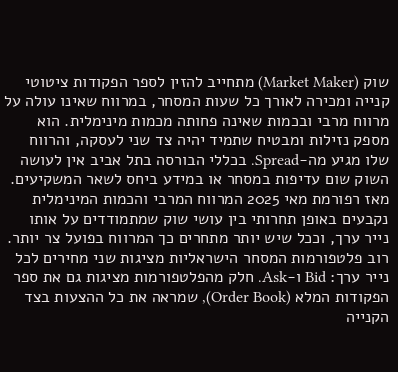שוק (Market Maker) מתחייב להזין לספר הפקודות ציטוטי קנייה ומכירה לאורך כל שעות המסחר, במרווח שאינו עולה על מרווח מרבי ובכמות שאינה פחותה מכמות מינימלית. הוא מספק נזילות ומבטיח שתמיד יהיה צד שני לעסקה, והרווח שלו מגיע מה-Spread. בכללי הבורסה בתל אביב אין לעושה השוק שום עדיפות במסחר או במידע ביחס לשאר המשקיעים. מאז רפורמת מאי 2025 המרווח המרבי והכמות המינימלית נקבעים באופן תחרותי בין עושי שוק שמתמודדים על אותו נייר ערך, וככל שיש יותר מתחרים כך המרווח בפועל צר יותר.
רוב פלטפורמות המסחר הישראליות מציגות שני מחירים לכל נייר ערך: Bid ו-Ask. חלק מהפלטפורמות מציגות גם את ספר הפקודות המלא (Order Book), שמראה את כל ההצעות בצד הקנייה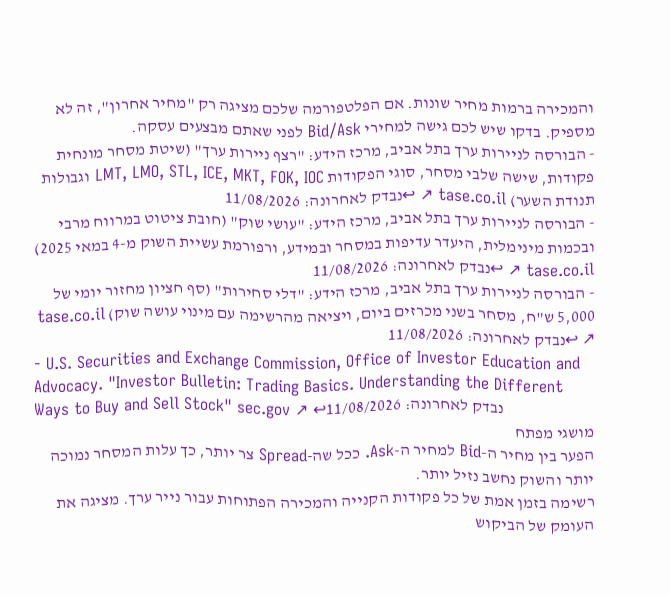והמכירה ברמות מחיר שונות. אם הפלטפורמה שלכם מציגה רק "מחיר אחרון", זה לא מספיק. בדקו שיש לכם גישה למחירי Bid/Ask לפני שאתם מבצעים עסקה.
- הבורסה לניירות ערך בתל אביב, מרכז הידע: "רצף ניירות ערך" (שיטת מסחר מונחית פקודות, שישה שלבי מסחר, סוגי הפקודות LMT, LMO, STL, ICE, MKT, FOK, IOC וגבולות תנודת השער) tase.co.il ↗ ↩נבדק לאחרונה: 11/08/2026
- הבורסה לניירות ערך בתל אביב, מרכז הידע: "עושי שוק" (חובת ציטוט במרווח מרבי ובכמות מינימלית, היעדר עדיפות במסחר ובמידע, ורפורמת עשיית השוק מ-4 במאי 2025) tase.co.il ↗ ↩נבדק לאחרונה: 11/08/2026
- הבורסה לניירות ערך בתל אביב, מרכז הידע: "דלי סחירות" (סף חציון מחזור יומי של 5,000 ש"ח, מסחר בשני מכרזים ביום, ויציאה מהרשימה עם מינוי עושה שוק) tase.co.il ↗ ↩נבדק לאחרונה: 11/08/2026
- U.S. Securities and Exchange Commission, Office of Investor Education and Advocacy. "Investor Bulletin: Trading Basics. Understanding the Different Ways to Buy and Sell Stock" sec.gov ↗ ↩נבדק לאחרונה: 11/08/2026
מושגי מפתח
הפער בין מחיר ה-Bid למחיר ה-Ask. ככל שה-Spread צר יותר, כך עלות המסחר נמוכה יותר והשוק נחשב נזיל יותר.
רשימה בזמן אמת של כל פקודות הקנייה והמכירה הפתוחות עבור נייר ערך. מציגה את העומק של הביקוש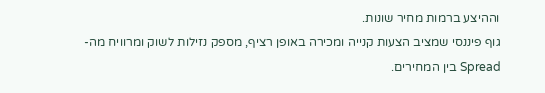וההיצע ברמות מחיר שונות.
גוף פיננסי שמציב הצעות קנייה ומכירה באופן רציף, מספק נזילות לשוק ומרוויח מה-Spread בין המחירים.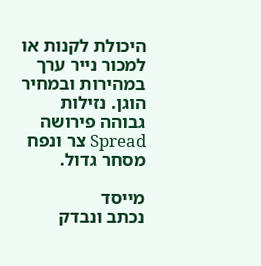היכולת לקנות או למכור נייר ערך במהירות ובמחיר הוגן. נזילות גבוהה פירושה Spread צר ונפח מסחר גדול.

מייסד
נכתב ונבדק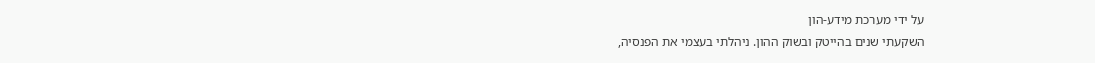על ידי מערכת מידע-הון
השקעתי שנים בהייטק ובשוק ההון. ניהלתי בעצמי את הפנסיה,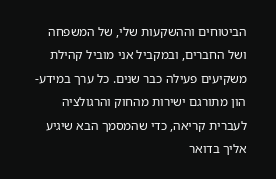הביטוחים וההשקעות שלי, של המשפחה ושל החברים, ובמקביל אני מוביל קהילת משקיעים פעילה כבר שנים. כל ערך במידע-הון מתורגם ישירות מהחוק והרגולציה לעברית קריאה, כדי שהמסמך הבא שיגיע אליך בדואר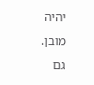יהיה מובן. גם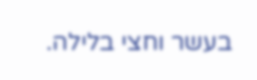בעשר וחצי בלילה.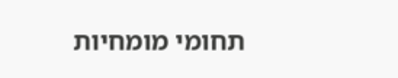תחומי מומחיות